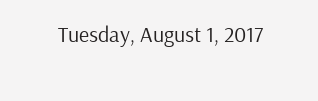Tuesday, August 1, 2017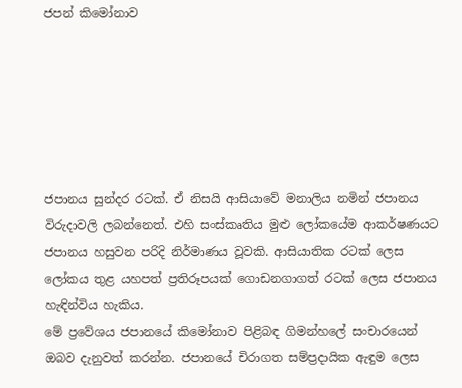ජපන් කිමෝනාව






ජපානය සුන්දර රටක්. ඒ නිසයි ආසියාවේ මනාලිය නමින් ජපානය විරුදාවලි ලබන්නෙත්. එහි සංස්කෘතිය මුළු ලෝකයේම ආකර්ෂණයට ජපානය හසුවන පරිදි නිර්මාණය වූවකි. ආසියාතික රටක් ලෙස ලෝකය තුළ යහපත් ප්‍රතිරූපයක් ගොඩනගාගත් රටක් ලෙස ජපානය හැඳින්විය හැකිය.
මේ ප්‍රවේශය ජපානයේ කිමෝනාව පිළිබඳ ගිමන්හලේ සංචාරයෙන් ඔබව දැනුවත් කරන්න. ජපානයේ චිරාගත සම්ප්‍රදායික ඇඳුම ලෙස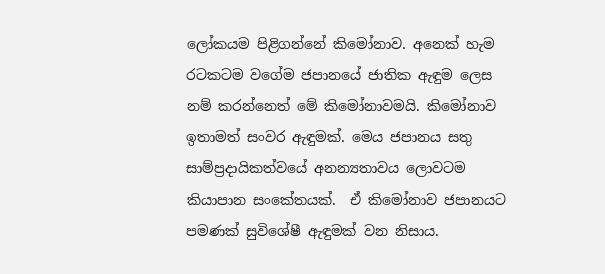ලෝකයම පිළිගන්නේ කිමෝනාව. අනෙක් හැම රටකටම වගේම ජපානයේ ජාතික ඇඳුම ලෙස නම් කරන්නෙත් මේ කිමෝනාවමයි. කිමෝනාව ඉතාමත් සංවර ඇඳුමක්. මෙය ජපානය සතු සාම්ප්‍රදායිකත්වයේ අනන්‍යතාවය ලොවටම කියාපාන සංකේතයක්.  ඒ කිමෝනාව ජපානයට පමණක් සුවිශේෂී ඇඳුමක් වන නිසාය.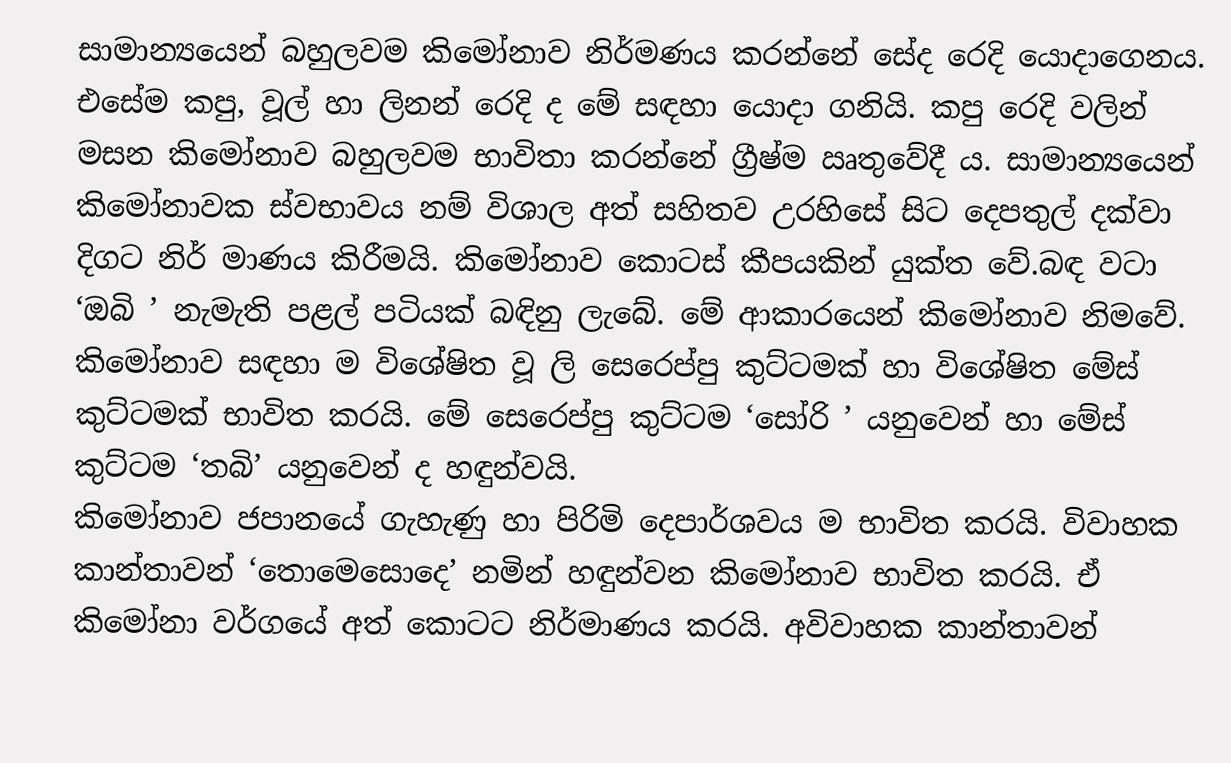සාමාන්‍යයෙන් බහුලවම කිමෝනාව නිර්මණය කරන්නේ සේද රෙදි යොදාගෙනය. එසේම කපු, වූල් හා ලිනන් රෙදි ද මේ සඳහා යොදා ගනියි. කපු රෙදි වලින් මසන කිමෝනාව බහුලවම භාවිතා කරන්නේ ග්‍රීෂ්ම ඍතුවේදී ය. සාමාන්‍යයෙන් කිමෝනාවක ස්වභාවය නම් විශාල අත් සහිතව උරහිසේ සිට දෙපතුල් දක්වා දිගට නිර් මාණය කිරීමයි. කිමෝනාව කොටස් කීපයකින් යුක්ත වේ.බඳ වටා ‘ඔබි ’ නැමැති පළල් පටියක් බඳිනු ලැබේ. මේ ආකාරයෙන් කිමෝනාව නිමවේ. කිමෝනාව සඳහා ම විශේෂිත වූ ලි සෙරෙප්පු කුට්ටමක් හා විශේෂිත මේස් කුට්ටමක් භාවිත කරයි. මේ සෙරෙප්පු කුට්ටම ‘සෝරි ’ යනුවෙන් හා මේස් කුට්ටම ‘තබි’ යනුවෙන් ද හඳුන්වයි.
කිමෝනාව ජපානයේ ගැහැණු හා පිරිමි දෙපාර්ශවය ම භාවිත කරයි. විවාහක කාන්තාවන් ‘තොමෙසොදෙ’ නමින් හඳුන්වන කිමෝනාව භාවිත කරයි. ඒ කිමෝනා වර්ගයේ අත් කොටට නිර්මාණය කරයි. අවිවාහක කාන්තාවන්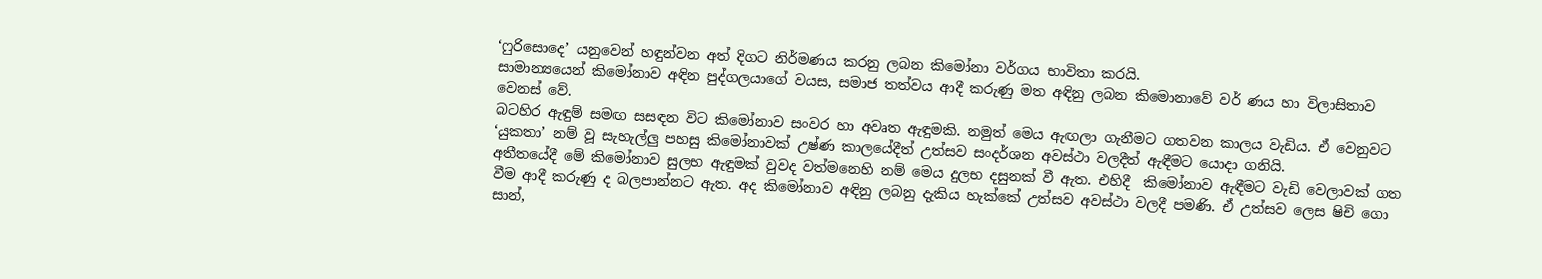‘ෆුරිසොදෙ’ යනුවෙන් හඳුන්වන අත් දිගට නිර්මණය කරනු ලබන කිමෝනා වර්ගය භාවිතා කරයි.
සාමාන්‍යයෙන් කිමෝනාව අඳින පුද්ගලයාගේ වයස, සමාජ තත්වය ආදී කරුණු මත අඳිනු ලබන කිමොනාවේ වර් ණය හා විලාසිතාව වෙනස් වේ.
බටහිර ඇඳුම් සමඟ සසඳන විට කිමෝනාව සංවර හා අවෘත ඇඳුමකි. නමුත් මෙය ඇඟලා ගැනීමට ගතවන කාලය වැඩිය. ඒ වෙනුවට ‘යුකතා’ නම් වූ සැහැල්ලු පහසු කිමෝනාවක් උෂ්ණ කාලයේදීත් උත්සව සංදර්ශන අවස්ථා වලදීත් ඇඳීමට යොදා ගනියි.
අතීතයේදී මේ කිමෝනාව සුලභ ඇඳුමක් වුවද වත්මනෙහි නම් මෙය දුලභ දසුනක් වී ඇත. එහිදී  කිමෝනාව ඇඳීමට වැඩි වෙලාවක් ගත වීම ආදී කරුණු ද බලපාන්නට ඇත. අද කිමෝනාව අඳිනු ලබනු දැකිය හැක්කේ උත්සව අවස්ථා වලදී පමණි. ඒ උත්සව ලෙස ෂිචි ගො සාන්,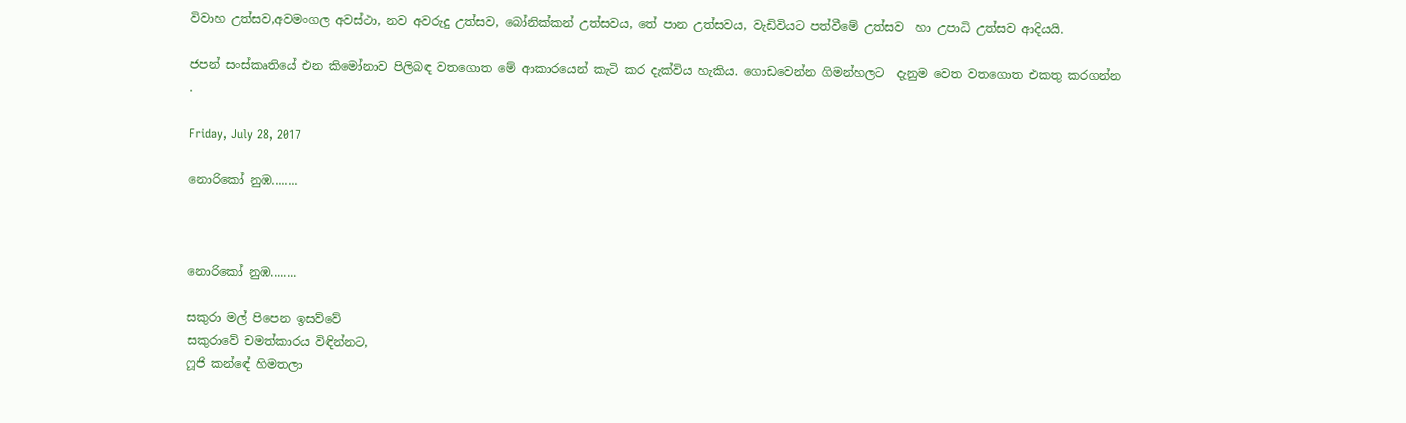විවාහ උත්සව,අවමංගල අවස්ථා, නව අවරුදු උත්සව, බෝනික්කන් උත්සවය, තේ පාන උත්සවය, වැඩිවියට පත්වීමේ උත්සව  හා උපාධි උත්සව ආදියයි.

ජපන් සංස්කෘතියේ එන කිමෝනාව පිලිබඳ වතගොත මේ ආකාරයෙන් කැටි කර දැක්විය හැකිය. ගොඩවෙන්න ගිමන්හලට  දැනුම වෙත වතගොත එකතු කරගන්න
.

Friday, July 28, 2017

නොරිකෝ නුඹ........



නොරිකෝ නුඹ........

සකුරා මල් පිපෙන ඉසව්වේ
සකුරාවේ චමත්කාරය විඳින්නට,
ෆූජි කන්ඳේ හිමතලා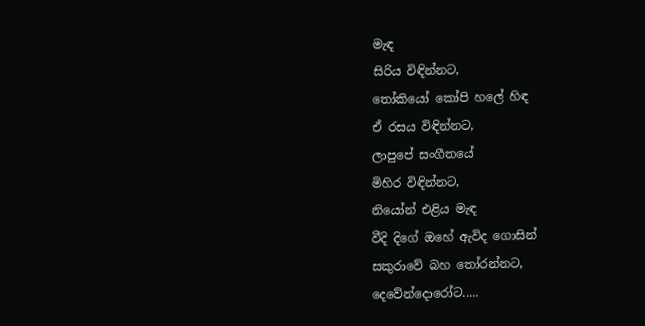මැඳ
සිරිය විඳින්නට,
තෝකියෝ කෝපි හලේ හිඳ
ඒ රසය විඳින්නට,
ලාපුපේ සංගීතයේ
මිහිර විඳින්නට,
නියෝන් එළිය මැඳ
වීදි දිගේ ඔහේ ඇවිද ගොසින්
සකුරාවේ බහ තෝරන්නට,
දෙවේන්දොරෝට.....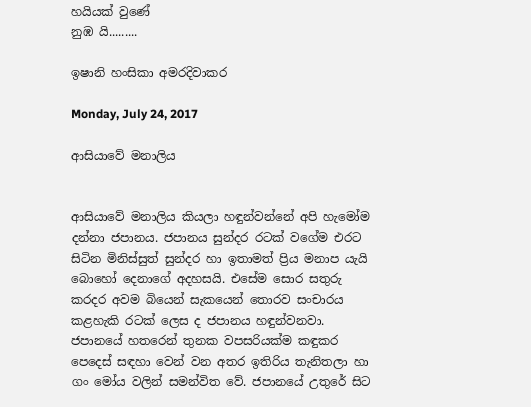හයියක් වුණේ
නුඹ යි.........

ඉෂානි හංසිකා අමරදිවාකර

Monday, July 24, 2017

ආසියාවේ මනාලිය


ආසියාවේ මනාලිය කියලා හඳුන්වන්නේ අපි හැමෝම දන්නා ජපානය. ජපානය සුන්දර රටක් වගේම එරට සිටින මිනිස්සුත් සුන්දර හා ඉතාමත් ප්‍රිය මනාප යැයි බොහෝ දෙනාගේ අදහසයි. එසේම සොර සතුරු කරදර අවම බියෙන් සැකයෙන් තොරව සංචාරය කළහැකි රටක් ලෙස ද ජපානය හඳුන්වනවා.
ජපානයේ හතරෙන් තුනක වපසරියක්ම කඳුකර පෙදෙස් සඳහා වෙන් වන අතර ඉතිරිය තැනිතලා හා ගං මෝය වලින් සමන්විත වේ. ජපානයේ උතුරේ සිට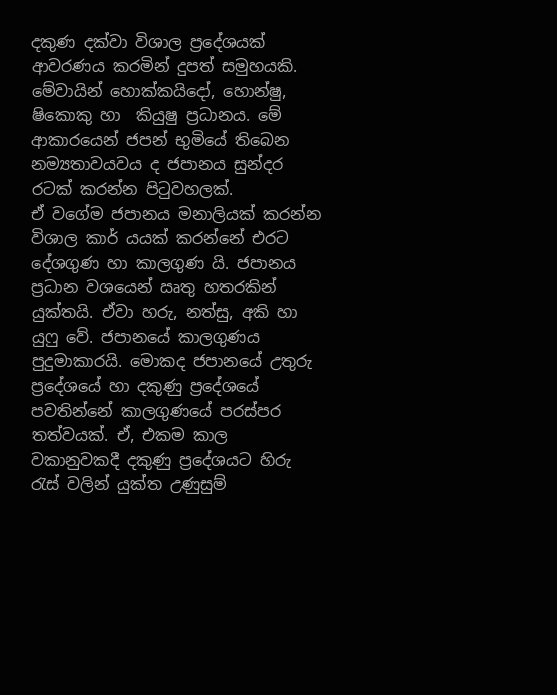දකුණ දක්වා විශාල ප්‍රදේශයක් ආවරණය කරමින් දුපත් සමුහයකි. මේවායින් හොක්කයිදෝ, හොන්ෂු, ෂිකොකු හා  කියුෂු ප්‍රධානය. මේ ආකාරයෙන් ජපන් භුමියේ තිබෙන නම්‍යතාවයවය ද ජපානය සුන්දර රටක් කරන්න පිටුවහලක්.
ඒ වගේම ජපානය මනාලියක් කරන්න විශාල කාර් යයක් කරන්නේ එරට දේශගුණ හා කාලගුණ යි. ජපානය ප්‍රධාන වශයෙන් ඍතු හතරකින් යුක්තයි. ඒවා හරු, නත්සු, අකි හා යුෆු වේ. ජපානයේ කාලගුණය පුදුමාකාරයි. මොකද ජපානයේ උතුරු ප්‍රදේශයේ හා දකුණු ප්‍රදේශයේ පවතින්නේ කාලගුණයේ පරස්පර තත්වයක්. ඒ, එකම කාල වකානුවකදී දකුණු ප්‍රදේශයට හිරු රැස් වලින් යුක්ත උණුසුම්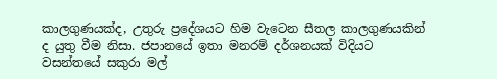කාලගුණයක්ද, උතුරු ප්‍රදේශයට හිම වැටෙන සීතල කාලගුණයකින් ද යුතු වීම නිසා. ජපානයේ ඉතා මනරම් දර්ශනයක් විදියට වසන්තයේ සකුරා මල්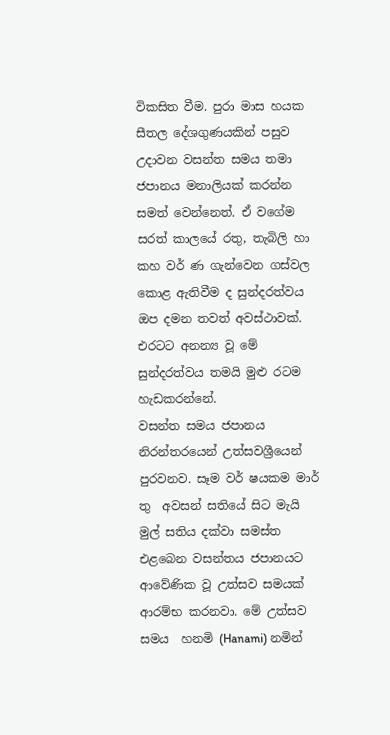විකසිත වීම. පුරා මාස හයක සීතල දේශගුණයකින් පසුව උදාවන වසන්ත සමය තමා ජපානය මනාලියක් කරන්න සමත් වෙන්නෙත්. ඒ වගේම සරත් කාලයේ රතු, තැබිලි හා කහ වර් ණ ගැන්වෙන ගස්වල කොළ ඇතිවීම ද සුන්දරත්වය ඔප දමන තවත් අවස්ථාවක්. එරටට අනන්‍ය වූ මේ සුන්දරත්වය තමයි මුළු රටම හැඩකරන්නේ.
වසන්ත සමය ජපානය නිරන්තරයෙන් උත්සවශ්‍රීයෙන් පුරවනව. සෑම වර් ෂයකම මාර් තු  අවසන් සතියේ සිට මැයි මුල් සතිය දක්වා සමස්ත එළබෙන වසන්තය ජපානයට ආවේණික වූ උත්සව සමයක් ආරම්භ කරනවා. මේ උත්සව සමය  හනමි (Hanami) නමින්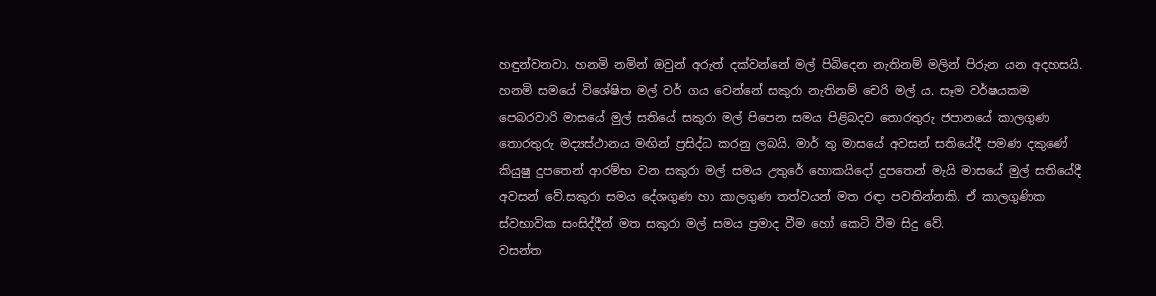හඳුන්වනවා. හනමි නමින් ඔවුන් අරුත් දක්වන්නේ මල් පිබිදෙන නැතිනම් මලින් පිරුන යන අදහසයි. හනමි සමයේ විශේෂිත මල් වර් ගය වෙන්නේ සකුරා නැතිනම් චෙරි මල් ය. සෑම වර්ෂයකම පෙබරවාරි මාසයේ මුල් සතියේ සකුරා මල් පිපෙන සමය පිළිබදව තොරතුරු ජපානයේ කාලගුණ තොරතුරු මද්‍යස්ථානය මඟින් ප්‍රසිද්ධ කරනු ලබයි. මාර් තු මාසයේ අවසන් සතියේදී පමණ දකුණේ කියුෂු දුපතෙන් ආරම්භ වන සකුරා මල් සමය උතුරේ හොකයිදෝ දුපතෙන් මැයි මාසයේ මුල් සතියේදී අවසන් වේ.සකුරා සමය දේශගුණ හා කාලගුණ තත්වයන් මත රඳා පවතින්නකි. ඒ කාලගුණික ස්වභාවික සංසිද්දීන් මත සකුරා මල් සමය ප්‍රමාද වීම හෝ කෙටි වීම සිදු වේ.
වසන්ත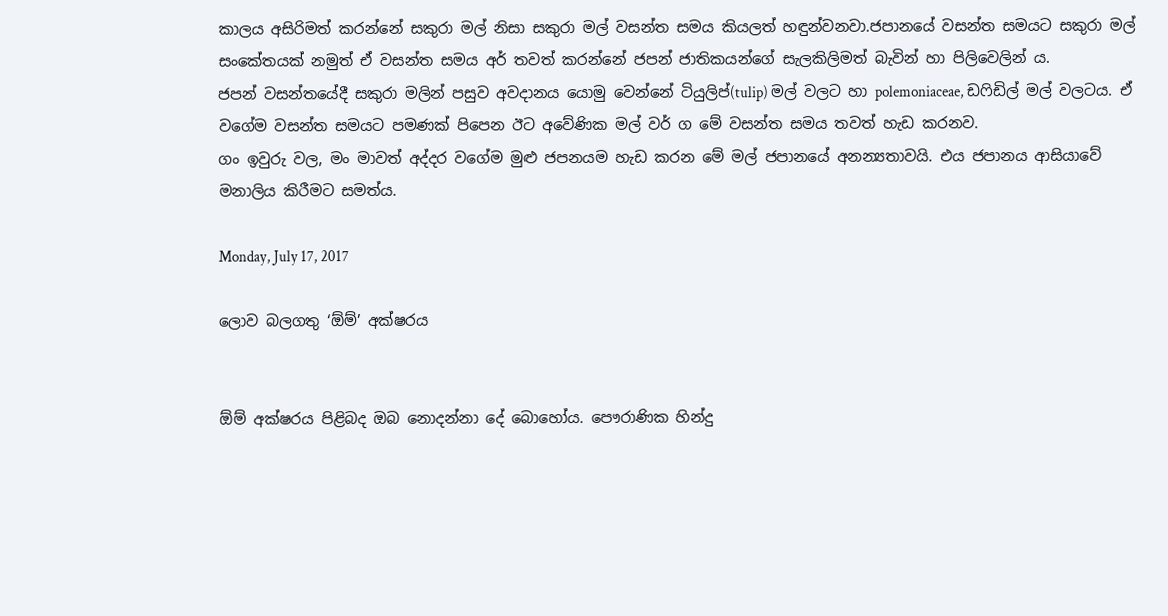කාලය අසිරිමත් කරන්නේ සකුරා මල් නිසා සකුරා මල් වසන්ත සමය කියලත් හඳුන්වනවා.ජපානයේ වසන්ත සමයට සකුරා මල් සංකේතයක් නමුත් ඒ වසන්ත සමය අර් තවත් කරන්නේ ජපන් ජාතිකයන්ගේ සැලකිලිමත් බැවින් හා පිලිවෙලින් ය.
ජපන් වසන්තයේදී සකුරා මලින් පසුව අවදානය යොමු වෙන්නේ ටියුලිප්(tulip) මල් වලට හා polemoniaceae, ඩෆිඩිල් මල් වලටය. ඒ වගේම වසන්ත සමයට පමණක් පිපෙන ඊට අවේණික මල් වර් ග මේ වසන්ත සමය තවත් හැඩ කරනව.
ගං ඉවුරු වල, මං මාවත් අද්දර වගේම මුළු ජපනයම හැඩ කරන මේ මල් ජපානයේ අනන්‍යතාවයි. එය ජපානය ආසියාවේ මනාලිය කිරීමට සමත්ය.

Monday, July 17, 2017

ලොව බලගතු ‘ඕම්’ අක්ෂරය


ඕම් අක්ෂරය පිළිබද ඔබ නොදන්නා දේ බොහෝය. පෞරාණික හින්දු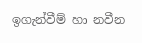ඉගැන්වීම් හා නවීන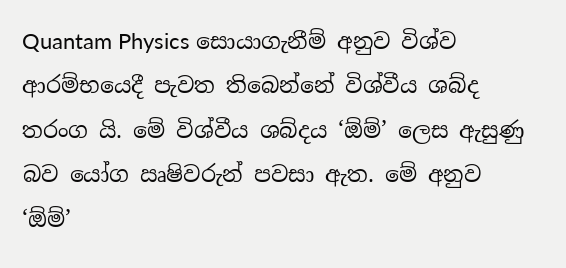Quantam Physics සොයාගැනීම් අනුව විශ්ව ආරම්භයෙදී පැවත තිබෙන්නේ විශ්වීය ශබ්ද තරංග යි. මේ විශ්වීය ශබ්දය ‘ඕම්’ ලෙස ඇසුණු බව යෝග ඍෂිවරුන් පවසා ඇත. මේ අනුව  ‘ඕම්’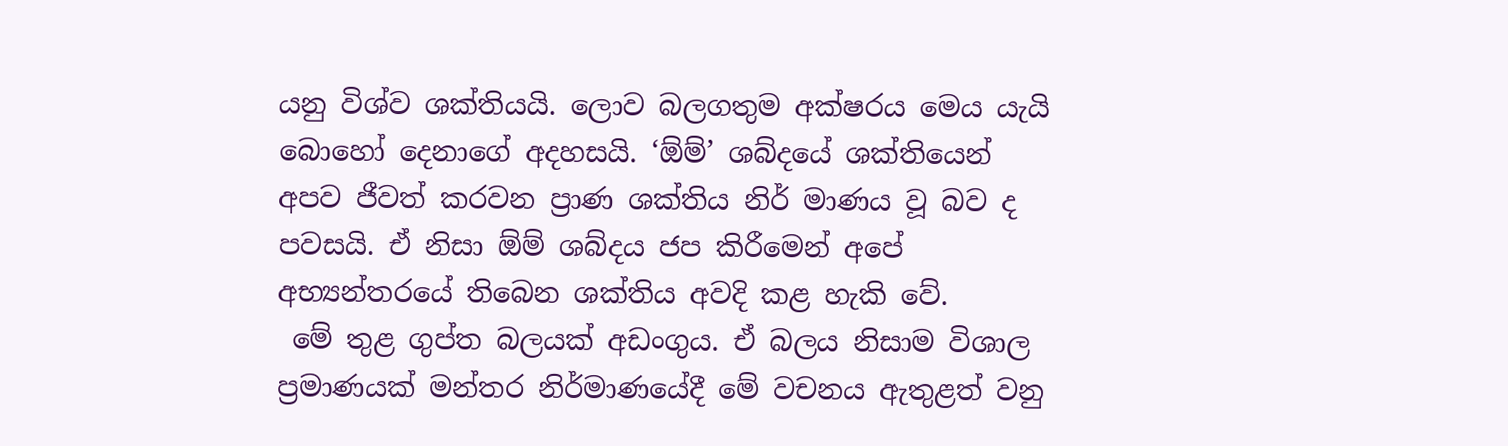යනු විශ්ව ශක්තියයි. ලොව බලගතුම අක්ෂරය මෙය යැයි බොහෝ දෙනාගේ අදහසයි. ‘ඕම්’ ශබ්දයේ ශක්තියෙන් අපව ජීවත් කරවන ප්‍රාණ ශක්තිය නිර් මාණය වූ බව ද පවසයි. ඒ නිසා ඕම් ශබ්දය ජප කිරීමෙන් අපේ අභ්‍යන්තරයේ තිබෙන ශක්තිය අවදි කළ හැකි වේ.
 මේ තුළ ගුප්ත බලයක් අඩංගුය. ඒ බලය නිසාම විශාල ප්‍රමාණයක් මන්තර නිර්මාණයේදී මේ වචනය ඇතුළත් වනු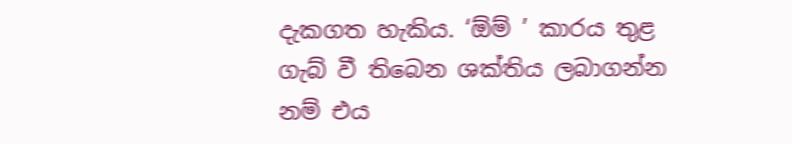දැකගත හැකිය. ‘ඕම් ’ කාරය තුළ ගැබ් වී තිබෙන ශක්තිය ලබාගන්න නම් එය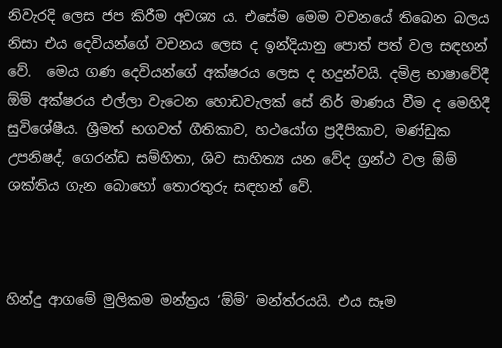නිවැරදි ලෙස ජප කිරීම අවශ්‍ය ය. එසේම මෙම වචනයේ තිබෙන බලය නිසා එය දෙවියන්ගේ වචනය ලෙස ද ඉන්දියානු පොත් පත් වල සඳහන් වේ.  මෙය ගණ දෙවියන්ගේ අක්ෂරය ලෙස ද හදුන්වයි. දමිළ භාෂාවේදී ඕම් අක්ෂරය එල්ලා වැටෙන හොඩවැලක් සේ නිර් මාණය වීම ද මෙහිදී සුවිශේෂීය. ශ්‍රීමත් භගවත් ගීතිකාව, හථයෝග ප්‍රදීපිකාව, මණ්ඩුක උපනිෂද්, ගෙරන්ඩ සම්හිතා, ශිව සාහිත්‍ය යන වේද ග්‍රන්ථ වල ඕම් ශක්තිය ගැන බොහෝ තොරතුරු සඳහන් වේ.



හින්දු ආගමේ මුලිකම මන්ත්‍රය ‘ඕම්’ මන්ත්රයයි. එය සෑම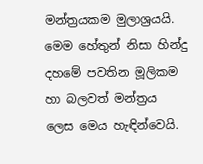මන්ත්‍රයකම මුලාශ්‍රයයි. මෙම හේතුන් නිසා හින්දු දහමේ පවතින මූලිකම හා බලවත් මන්ත්‍රය ලෙස මෙය හැඳින්වෙයි.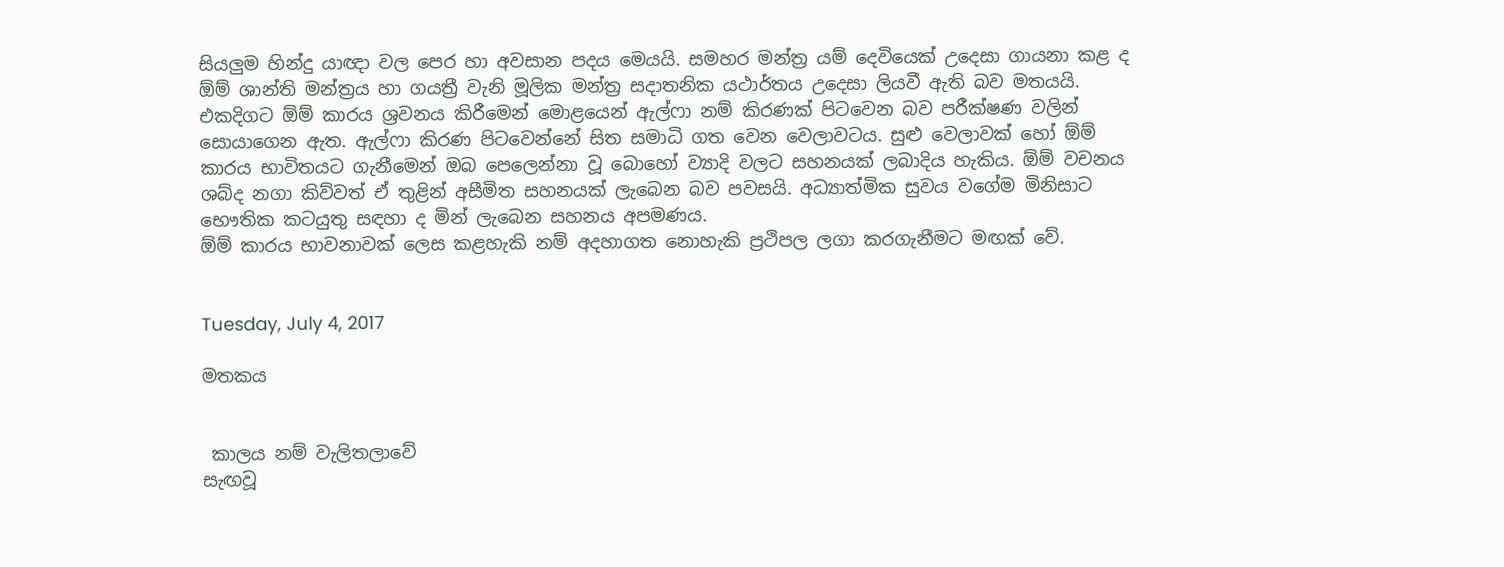සියලුම හින්දු යාඥා වල පෙර හා අවසාන පදය මෙයයි. සමහර මන්ත්‍ර යම් දෙවියෙක් උදෙසා ගායනා කළ ද ඕම් ශාන්ති මන්ත්‍රය හා ගයත්‍රී වැනි මූලික මන්ත්‍ර සදාතනික යථාර්තය උදෙසා ලියවී ඇති බව මතයයි.
එකදිගට ඕම් කාරය ශ්‍රවනය කිරීමෙන් මොළයෙන් ඇල්ෆා නම් කිරණක් පිටවෙන බව පරීක්ෂණ වලින් සොයාගෙන ඇත. ඇල්ෆා කිරණ පිටවෙන්නේ සිත සමාධි ගත වෙන වෙලාවටය. සුළු වෙලාවක් හෝ ඕම් කාරය භාවිතයට ගැනීමෙන් ඔබ පෙලෙන්නා වූ බොහෝ ව්‍යාදි වලට සහනයක් ලබාදිය හැකිය. ඕම් වචනය ශබ්ද නගා කිව්වත් ඒ තුළින් අසීමිත සහනයක් ලැබෙන බව පවසයි. අධ්‍යාත්මික සුවය වගේම මිනිසාට භෞතික කටයුතු සඳහා ද මින් ලැබෙන සහනය අපමණය.
ඕම් කාරය භාවනාවක් ලෙස කළහැකි නම් අදහාගත නොහැකි ප්‍රථිපල ලගා කරගැනීමට මඟක් වේ.


Tuesday, July 4, 2017

මතකය


 කාලය නම් වැලිතලාවේ
සැඟවූ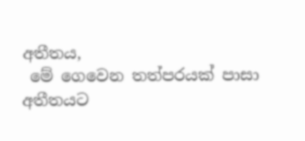අතීතය,
 මේ ගෙවෙන තත්පරයක් පාසා
අතීතයට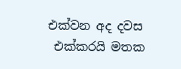එක්වන අද දවස
 එක්කරයි මතක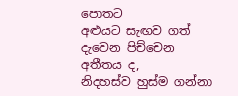පොතට
අළුයට සැඟව ගත්
දැවෙන පිච්චෙන අතීතය ද,
නිදහස්ව හුස්ම ගන්නා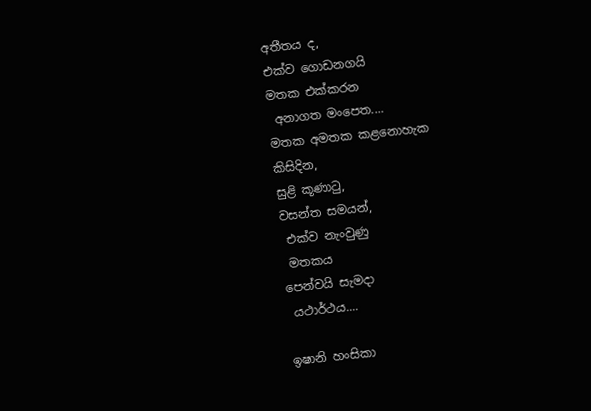අතීතය ද,
එක්ව ගොඩනගයි
මතක එක්කරන
 අනාගත මංපෙත....
මතක අමතක කළනොහැක
කිසිදින,
සුළි කූණාටු,
වසන්ත සමයන්,
 එක්ව නැංවුණු
 මතකය
පෙන්වයි සැමදා
 යථාර්ථය....

ඉෂානි හංසිකා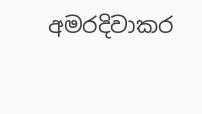අමරදිවාකර